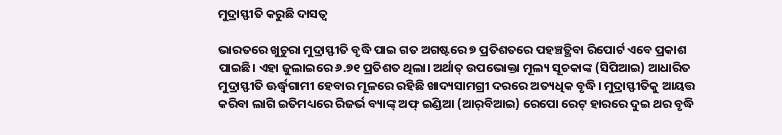ମୁଦ୍ରାସ୍ଫୀତି କରୁଛି ଦାସତ୍ୱ

ଭାରତରେ ଖୁଚୁରା ମୁଦ୍ରାସ୍ଫୀତି ବୃଦ୍ଧି ପାଇ ଗତ ଅଗଷ୍ଟରେ ୭ ପ୍ରତିଶତରେ ପହଞ୍ଚତ୍ଥିବା ରିପୋର୍ଟ ଏବେ ପ୍ରକାଶ ପାଇଛି। ଏହା ଜୁଲାଇରେ ୬.୭୧ ପ୍ରତିଶତ ଥିଲା। ଅର୍ଥାତ୍‌ ଉପଭୋକ୍ତା ମୂଲ୍ୟ ସୂଚକାଙ୍କ (ସିପିଆଇ) ଆଧାରିତ ମୁଦ୍ରାସ୍ଫୀତି ଊର୍ଦ୍ଧ୍ୱଗାମୀ ହେବାର ମୂଳରେ ରହିଛି ଖାଦ୍ୟସାମଗ୍ରୀ ଦରରେ ଅତ୍ୟଧିକ ବୃଦ୍ଧି। ମୁଦ୍ରାସ୍ଫୀତିକୁ ଆୟତ୍ତ କରିବା ଲାଗି ଇତିମଧ୍ୟରେ ରିଜର୍ଭ ବ୍ୟାଙ୍କ୍‌ ଅଫ୍‌ ଇଣ୍ଡିଆ (ଆର୍‌ବିଆଇ) ରେପୋ ରେଟ୍‌ ହାରରେ ଦୁଇ ଥର ବୃଦ୍ଧି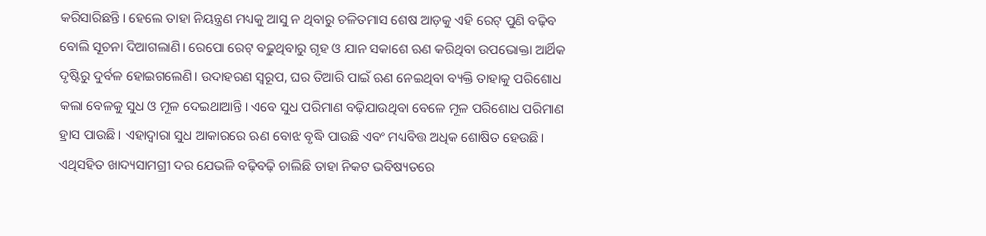କରିସାରିଛନ୍ତି। ହେଲେ ତାହା ନିୟନ୍ତ୍ରଣ ମଧ୍ୟକୁ ଆସୁ ନ ଥିବାରୁ ଚଳିତମାସ ଶେଷ ଆଡ଼କୁ ଏହି ରେଟ୍‌ ପୁଣି ବଢ଼ିବ ବୋଲି ସୂଚନା ଦିଆଗଲାଣି। ରେପୋ ରେଟ୍‌ ବଢ଼ୁଥିବାରୁ ଗୃହ ଓ ଯାନ ସକାଶେ ଋଣ କରିଥିବା ଉପଭୋକ୍ତା ଆର୍ଥିକ ଦୃଷ୍ଟିରୁ ଦୁର୍ବଳ ହୋଇଗଲେଣି। ଉଦାହରଣ ସ୍ବରୂପ, ଘର ତିଆରି ପାଇଁ ଋଣ ନେଇଥିବା ବ୍ୟକ୍ତି ତାହାକୁ ପରିଶୋଧ କଲା ବେଳକୁ ସୁଧ ଓ ମୂଳ ଦେଇଥାଆନ୍ତି। ଏବେ ସୁଧ ପରିମାଣ ବଢ଼ିଯାଉଥିବା ବେଳେ ମୂଳ ପରିଶୋଧ ପରିମାଣ ହ୍ରାସ ପାଉଛି। ଏହାଦ୍ୱାରା ସୁଧ ଆକାରରେ ଋଣ ବୋଝ ବୃଦ୍ଧି ପାଉଛି ଏବଂ ମଧ୍ୟବିତ୍ତ ଅଧିକ ଶୋଷିତ ହେଉଛି। ଏଥିସହିତ ଖାଦ୍ୟସାମଗ୍ରୀ ଦର ଯେଭଳି ବଢ଼ିବଢ଼ି ଚାଲିଛି ତାହା ନିକଟ ଭବିଷ୍ୟତରେ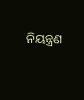ନିୟନ୍ତ୍ରଣ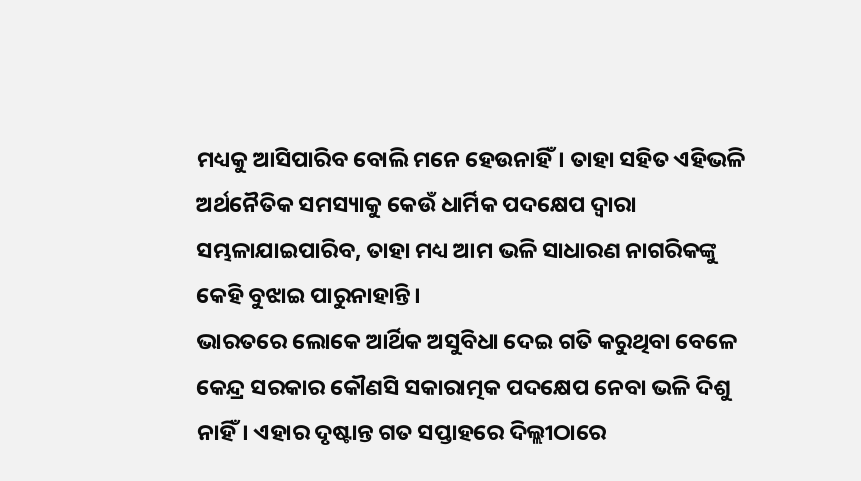ମଧ୍ୟକୁ ଆସିପାରିବ ବୋଲି ମନେ ହେଉନାହିଁ। ତାହା ସହିତ ଏହିଭଳି ଅର୍ଥନୈତିକ ସମସ୍ୟାକୁ କେଉଁ ଧାର୍ମିକ ପଦକ୍ଷେପ ଦ୍ୱାରା ସମ୍ଭଳାଯାଇପାରିବ, ତାହା ମଧ୍ୟ ଆମ ଭଳି ସାଧାରଣ ନାଗରିକଙ୍କୁ କେହି ବୁଝାଇ ପାରୁନାହାନ୍ତି।
ଭାରତରେ ଲୋକେ ଆର୍ଥିକ ଅସୁବିଧା ଦେଇ ଗତି କରୁଥିବା ବେଳେ କେନ୍ଦ୍ର ସରକାର କୌଣସି ସକାରାତ୍ମକ ପଦକ୍ଷେପ ନେବା ଭଳି ଦିଶୁ ନାହିଁ। ଏହାର ଦୃଷ୍ଟାନ୍ତ ଗତ ସପ୍ତାହରେ ଦିଲ୍ଲୀଠାରେ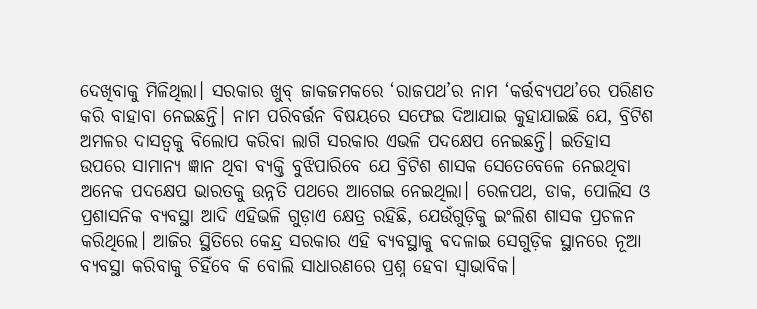ଦେଖିବାକୁ ମିଳିଥିଲା। ସରକାର ଖୁବ୍‌ ଜାକଜମକରେ ‘ରାଜପଥ’ର ନାମ ‘କର୍ତ୍ତବ୍ୟପଥ’ରେ ପରିଣତ କରି ବାହାବା ନେଇଛନ୍ତି। ନାମ ପରିବର୍ତ୍ତନ ବିଷୟରେ ସଫେଇ ଦିଆଯାଇ କୁହାଯାଇଛି ଯେ, ବ୍ରିଟିଶ ଅମଳର ଦାସତ୍ୱକୁ ବିଲୋପ କରିବା ଲାଗି ସରକାର ଏଭଳି ପଦକ୍ଷେପ ନେଇଛନ୍ତି। ଇତିହାସ ଉପରେ ସାମାନ୍ୟ ଜ୍ଞାନ ଥିବା ବ୍ୟକ୍ତି ବୁଝିପାରିବେ ଯେ ବ୍ରିଟିଶ ଶାସକ ସେତେବେଳେ ନେଇଥିବା ଅନେକ ପଦକ୍ଷେପ ଭାରତକୁ ଉନ୍ନତି ପଥରେ ଆଗେଇ ନେଇଥିଲା। ରେଳପଥ, ଡାକ, ପୋଲିସ ଓ ପ୍ରଶାସନିକ ବ୍ୟବସ୍ଥା ଆଦି ଏହିଭଳି ଗୁଡ଼ାଏ କ୍ଷେତ୍ର ରହିଛି, ଯେଉଁଗୁଡ଼ିକୁ ଇଂଲିଶ ଶାସକ ପ୍ରଚଳନ କରିଥିଲେ। ଆଜିର ସ୍ଥିତିରେ କେନ୍ଦ୍ର ସରକାର ଏହି ବ୍ୟବସ୍ଥାକୁ ବଦଳାଇ ସେଗୁଡ଼ିକ ସ୍ଥାନରେ ନୂଆ ବ୍ୟବସ୍ଥା କରିବାକୁ ଚିହିଁବେ କି ବୋଲି ସାଧାରଣରେ ପ୍ରଶ୍ନ ହେବା ସ୍ବାଭାବିକ।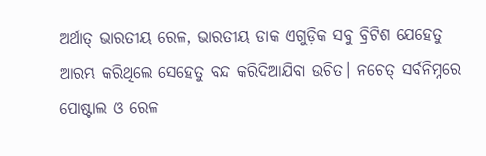ଅର୍ଥାତ୍‌ ଭାରତୀୟ ରେଳ, ଭାରତୀୟ ଡାକ ଏଗୁଡ଼ିକ ସବୁ ବ୍ରିଟିଶ ଯେହେତୁ ଆରମ୍ଭ କରିଥିଲେ ସେହେତୁ ବନ୍ଦ କରିଦିଆଯିବା ଉଚିତ। ନଚେତ୍‌ ସର୍ବନିମ୍ନରେ ପୋଷ୍ଟାଲ ଓ ରେଳ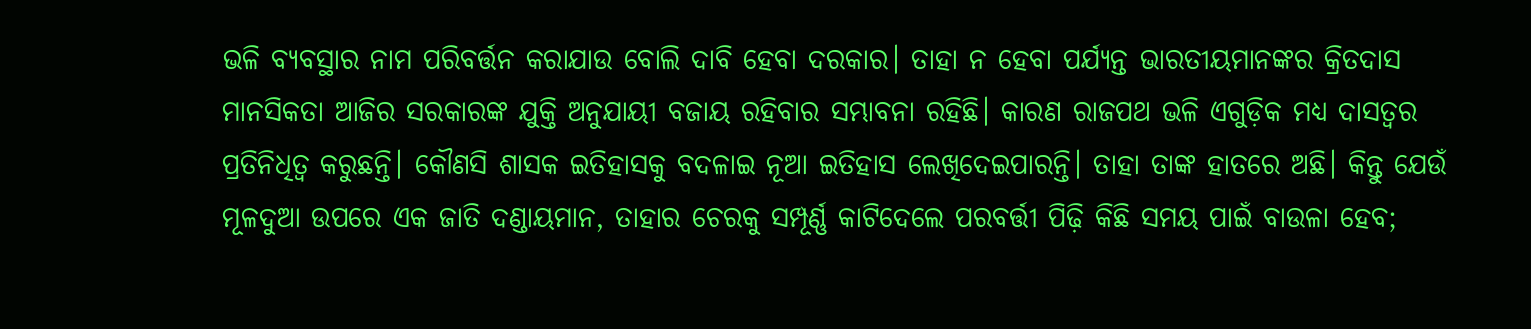ଭଳି ବ୍ୟବସ୍ଥାର ନାମ ପରିବର୍ତ୍ତନ କରାଯାଉ ବୋଲି ଦାବି ହେବା ଦରକାର। ତାହା ନ ହେବା ପର୍ଯ୍ୟନ୍ତ ଭାରତୀୟମାନଙ୍କର କ୍ରିତଦାସ ମାନସିକତା ଆଜିର ସରକାରଙ୍କ ଯୁକ୍ତି ଅନୁଯାୟୀ ବଜାୟ ରହିବାର ସମ୍ଭାବନା ରହିଛି। କାରଣ ରାଜପଥ ଭଳି ଏଗୁଡ଼ିକ ମଧ୍ୟ ଦାସତ୍ୱର ପ୍ରତିନିଧିତ୍ୱ କରୁଛନ୍ତି। କୌଣସି ଶାସକ ଇତିହାସକୁ ବଦଳାଇ ନୂଆ ଇତିହାସ ଲେଖିଦେଇପାରନ୍ତି। ତାହା ତାଙ୍କ ହାତରେ ଅଛି। କିନ୍ତୁ ଯେଉଁ ମୂଳଦୁଆ ଉପରେ ଏକ ଜାତି ଦଣ୍ଡାୟମାନ, ତାହାର ଚେରକୁ ସମ୍ପୂର୍ଣ୍ଣ କାଟିଦେଲେ ପରବର୍ତ୍ତୀ ପିଢ଼ି କିଛି ସମୟ ପାଇଁ ବାଉଳା ହେବ;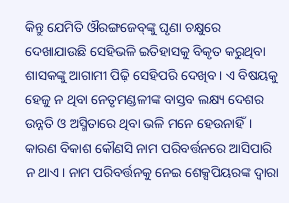କିନ୍ତୁ ଯେମିତି ଔରଙ୍ଗଜେବ୍‌ଙ୍କୁ ଘୃଣା ଚକ୍ଷୁରେ ଦେଖାଯାଉଛି ସେହିଭଳି ଇତିହାସକୁ ବିକୃତ କରୁଥିବା ଶାସକଙ୍କୁ ଆଗାମୀ ପିଢ଼ି ସେହିପରି ଦେଖିବ। ଏ ବିଷୟକୁ ହେଜୁ ନ ଥିବା ନେତୃମଣ୍ଡଳୀଙ୍କ ବାସ୍ତବ ଲକ୍ଷ୍ୟ ଦେଶର ଉନ୍ନତି ଓ ଅସ୍ମିତାରେ ଥିବା ଭଳି ମନେ ହେଉନାହିଁ। କାରଣ ବିକାଶ କୌଣସି ନାମ ପରିବର୍ତ୍ତନରେ ଆସିପାରି ନ ଥାଏ। ନାମ ପରିବର୍ତ୍ତନକୁ ନେଇ ଶେକ୍ସପିୟରଙ୍କ ଦ୍ୱାରା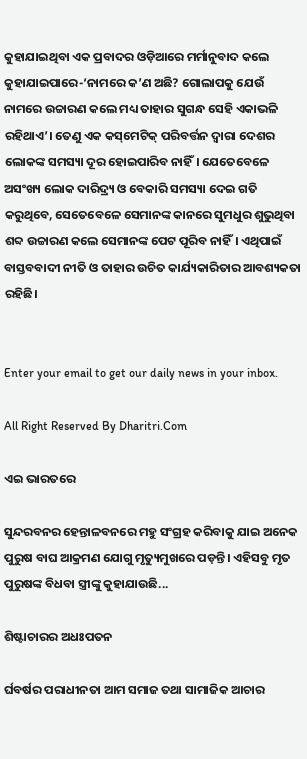କୁହାଯାଇଥିବା ଏକ ପ୍ରବାଦର ଓଡ଼ିଆରେ ମର୍ମାନୁବାଦ କଲେ କୁହାଯାଇପାରେ-‘ନାମରେ କ’ଣ ଅଛି? ଗୋଲାପକୁ ଯେଉଁ ନାମରେ ଉଚ୍ଚାରଣ କଲେ ମଧ୍ୟ ତାହାର ସୁଗନ୍ଧ ସେହି ଏକାଭଳି ରହିଥାଏ’। ତେଣୁ ଏକ କସ୍‌ମେଟିକ୍‌ ପରିବର୍ତ୍ତନ ଦ୍ୱାରା ଦେଶର ଲୋକଙ୍କ ସମସ୍ୟା ଦୂର ହୋଇପାରିବ ନାହିଁ। ଯେତେବେଳେ ଅସଂଖ୍ୟ ଲୋକ ଦାରିଦ୍ର୍ୟ ଓ ବେକାରି ସମସ୍ୟା ଦେଇ ଗତି କରୁଥିବେ, ସେତେବେଳେ ସେମାନଙ୍କ କାନରେ ସୁମଧୁର ଶୁଭୁଥିବା ଶବ୍ଦ ଉଚ୍ଚାରଣ କଲେ ସେମାନଙ୍କ ପେଟ ପୂରିବ ନାହିଁ। ଏଥିପାଇଁ ବାସ୍ତବବାଦୀ ନୀତି ଓ ତାହାର ଉଚିତ କାର୍ଯ୍ୟକାରିତାର ଆବଶ୍ୟକତା ରହିଛି।


Enter your email to get our daily news in your inbox.

All Right Reserved By Dharitri.Com

ଏଇ ଭାରତରେ

ସୁନ୍ଦରବନର ହେନ୍ତାଳବନରେ ମହୁ ସଂଗ୍ରହ କରିବାକୁ ଯାଇ ଅନେକ ପୁରୁଷ ବାଘ ଆକ୍ରମଣ ଯୋଗୁ ମୃତ୍ୟୁମୁଖରେ ପଡ଼ନ୍ତି। ଏହିସବୁ ମୃତ ପୁରୁଷଙ୍କ ବିଧବା ସ୍ତ୍ରୀଙ୍କୁ କୁହାଯାଉଛି...

ଶିଷ୍ଟାଚାରର ଅଧଃପତନ

ର୍ଘବର୍ଷର ପରାଧୀନତା ଆମ ସମାଜ ତଥା ସାମାଜିକ ଆଚାର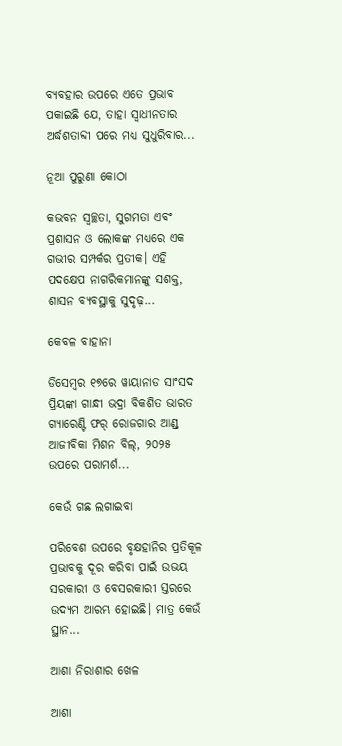ବ୍ୟବହାର ଉପରେ ଏତେ ପ୍ରଭାବ ପକାଇଛି ଯେ, ତାହା ସ୍ୱାଧୀନତାର ଅର୍ଦ୍ଧଶତାବ୍ଦୀ ପରେ ମଧ୍ୟ ସୁଧୁରିବାର...

ନୂଆ ପୁରୁଣା କୋଠା

କଭବନ ସ୍ୱଚ୍ଛତା, ସୁଗମତା ଏବଂ ପ୍ରଶାସନ ଓ ଲୋକଙ୍କ ମଧ୍ୟରେ ଏକ ଗଭୀର ସମ୍ପର୍କର ପ୍ରତୀକ। ଏହି ପଦକ୍ଷେପ ନାଗରିକମାନଙ୍କୁ ସଶକ୍ତ, ଶାସନ ବ୍ୟବସ୍ଥାକୁ ସୁଦୃଢ଼...

କେବଳ ବାହାନା

ଡିସେମ୍ୱର ୧୭ରେ ୱାୟାନାଡ ସାଂସଦ ପ୍ରିୟଙ୍କା ଗାନ୍ଧୀ ଭଦ୍ରା ବିକଶିତ ଭାରତ ଗ୍ୟାରେଣ୍ଟି ଫର୍‌ ରୋଜଗାର ଆଣ୍ଡ୍‌ ଆଜୀବିକା ମିଶନ ବିଲ୍‌, ୨୦୨୫ ଉପରେ ପରାମର୍ଶ...

କେଉଁ ଗଛ ଲଗାଇବା

ପରିବେଶ ଉପରେ ବୃକ୍ଷହାନିର ପ୍ରତିକୂଳ ପ୍ରଭାବକୁ ଦୂର କରିବା ପାଇଁ ଉଭୟ ସରକାରୀ ଓ ବେସରକାରୀ ସ୍ତରରେ ଉଦ୍ୟମ ଆରମ୍ଭ ହୋଇଛି। ମାତ୍ର କେଉଁ ସ୍ଥାନ...

ଆଶା ନିରାଶାର ଖେଳ

ଆଶା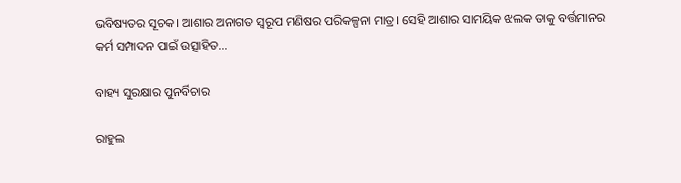ଭବିଷ୍ୟତର ସୂଚକ। ଆଶାର ଅନାଗତ ସ୍ବରୂପ ମଣିଷର ପରିକଳ୍ପନା ମାତ୍ର। ସେହି ଆଶାର ସାମୟିକ ଝଲକ ତାକୁ ବର୍ତ୍ତମାନର କର୍ମ ସମ୍ପାଦନ ପାଇଁ ଉତ୍ସାହିତ...

ବାହ୍ୟ ସୁରକ୍ଷାର ପୁନର୍ବିଚାର

ରାହୁଲ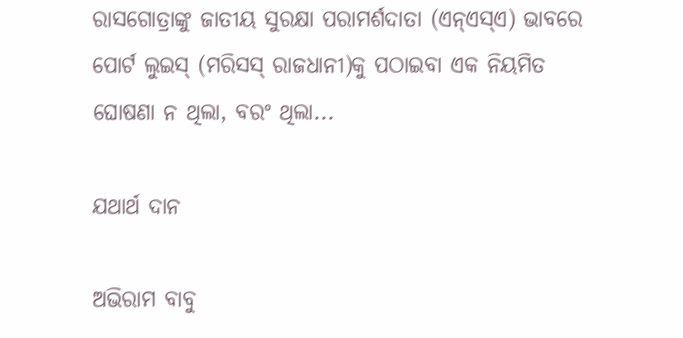ରାସଗୋତ୍ରାଙ୍କୁ ଜାତୀୟ ସୁରକ୍ଷା ପରାମର୍ଶଦାତା (ଏନ୍‌ଏସ୍‌ଏ) ଭାବରେ ପୋର୍ଟ ଲୁଇସ୍‌ (ମରିସସ୍‌ ରାଜଧାନୀ)କୁ ପଠାଇବା ଏକ ନିୟମିତ ଘୋଷଣା ନ ଥିଲା, ବରଂ ଥିଲା...

ଯଥାର୍ଥ ଦାନ

ଅଭିରାମ ବାବୁ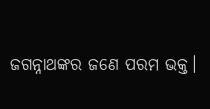ଜଗନ୍ନାଥଙ୍କର ଜଣେ ପରମ ଭକ୍ତ।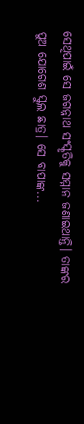ସେଥିପାଇଁ ସେ ଜଗନ୍ନାଥ ସଂସ୍କୃତିକୁ ସମ୍ମାନ ଜଣାଇଥାନ୍ତି। ତାଙ୍କର ପୁଅ ଯୋଗେଶ ସ୍କୁଲ ଛାତ୍ର। ସେ ବାପାଙ୍କ...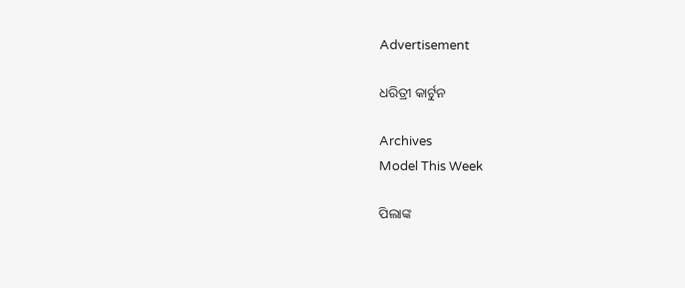Advertisement

ଧରିତ୍ରୀ କାର୍ଟୁନ

Archives
Model This Week

ପିଲାଙ୍କ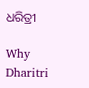ଧରିତ୍ରୀ

Why Dharitri